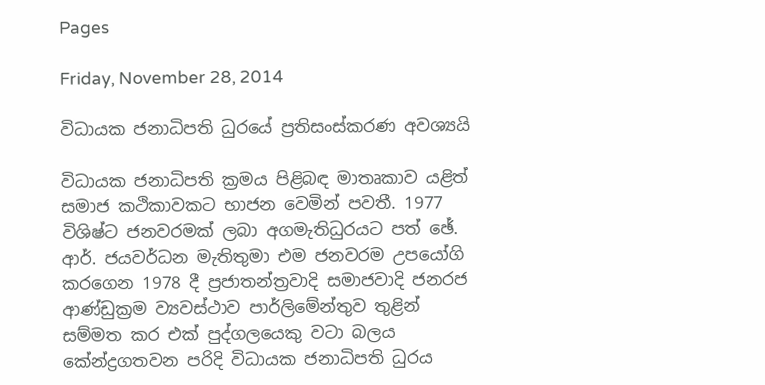Pages

Friday, November 28, 2014

විධායක ජනාධිපති ධුරයේ ප්‍රතිසංස්‌කරණ අවශ්‍යයි

විධායක ජනාධිපති ක්‍රමය පිළිබඳ මාතෘකාව යළිත් සමාජ කථිකාවකට භාජන වෙමින් පවතී. 1977 විශිෂ්ට ජනවරමක්‌ ලබා අගමැතිධුරයට පත් ඡේ. ආර්. ජයවර්ධන මැතිතුමා එම ජනවරම උපයෝගි කරගෙන 1978 දී ප්‍රජාතන්ත්‍රවාදි සමාජවාදි ජනරජ ආණ්‌ඩුක්‍රම ව්‍යවස්‌ථාව පාර්ලිමේන්තුව තුළින් සම්මත කර එක්‌ පුද්ගලයෙකු වටා බලය කේන්ද්‍රගතවන පරිදි විධායක ජනාධිපති ධුරය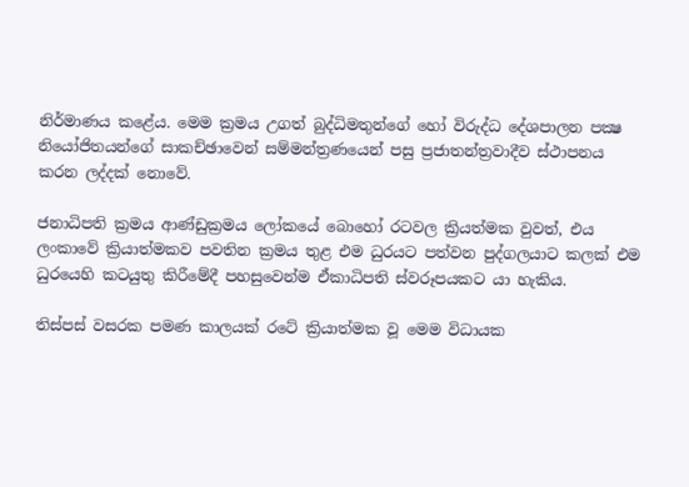නිර්මාණය කළේය. මෙම ක්‍රමය උගත් බුද්ධිමතුන්ගේ හෝ විරුද්ධ දේශපාලන පක්‍ෂ නියෝජිතයන්ගේ සාකච්ඡාවෙන් සම්මන්ත්‍රණයෙන් පසු ප්‍රජාතන්ත්‍රවාදීව ස්‌ථාපනය කරන ලද්දක්‌ නොවේ.

ජනාධිපති ක්‍රමය ආණ්‌ඩුක්‍රමය ලෝකයේ බොහෝ රටවල ක්‍රියත්මක වුවත්, එය ලංකාවේ ක්‍රියාත්මකව පවතින ක්‍රමය තුළ එම ධුරයට පත්වන පුද්ගලයාට කලක්‌ එම ධුරයෙහි කටයුතු කිරීමේදී පහසුවෙන්ම ඒකාධිපති ස්‌වරූපයකට යා හැකිය.

තිස්‌පස්‌ වසරක පමණ කාලයක්‌ රටේ ක්‍රියාත්මක වූ මෙම විධායක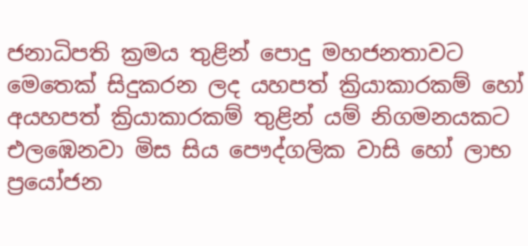ජනාධිපති ක්‍රමය තුළින් පොදු මහජනතාවට මෙතෙක්‌ සිදුකරන ලද යහපත් ක්‍රියාකාරකම් හෝ අයහපත් ක්‍රියාකාරකම් තුළින් යම් නිගමනයකට එලඹෙනවා මිස සිය පෞද්ගලික වාසි හෝ ලාභ ප්‍රයෝජන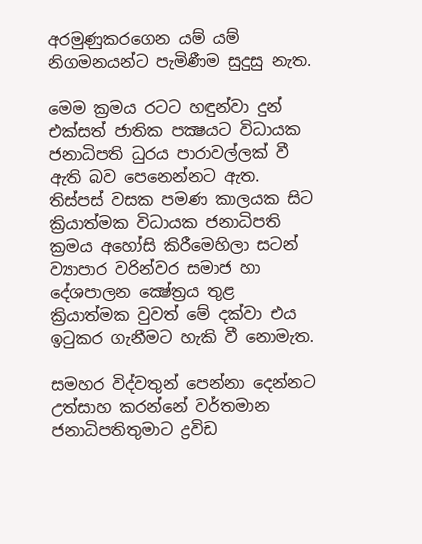අරමුණුකරගෙන යම් යම් නිගමනයන්ට පැමිණීම සුදුසු නැත.

මෙම ක්‍රමය රටට හඳුන්වා දුන් එක්‌සත් ජාතික පක්‍ෂයට විධායක ජනාධිපති ධුරය පාරාවල්ලක්‌ වී ඇති බව පෙනෙන්නට ඇත. තිස්‌පස්‌ වසක පමණ කාලයක සිට ක්‍රියාත්මක විධායක ජනාධිපති ක්‍රමය අහෝසි කිරීමෙහිලා සටන් ව්‍යාපාර වරින්වර සමාජ හා දේශපාලන ක්‍ෂේත්‍රය තුළ ක්‍රියාත්මක වුවත් මේ දක්‌වා එය ඉටුකර ගැනීමට හැකි වී නොමැත.

සමහර විද්වතුන් පෙන්නා දෙන්නට උත්සාහ කරන්නේ වර්තමාන ජනාධිපතිතුමාට ද්‍රවිඩ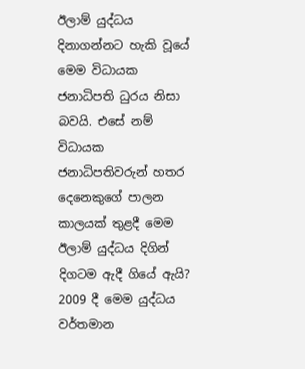ඊලාම් යුද්ධය දිනාගන්නට හැකි වූයේ මෙම විධායක ජනාධිපති ධුරය නිසා බවයි. එසේ නම් විධායක ජනාධිපතිවරුන් හතර දෙනෙකුගේ පාලන කාලයක්‌ තුළදී මෙම ඊලාම් යුද්ධය දිගින් දිගටම ඇදී ගියේ ඇයි? 2009 දී මෙම යුද්ධය වර්තමාන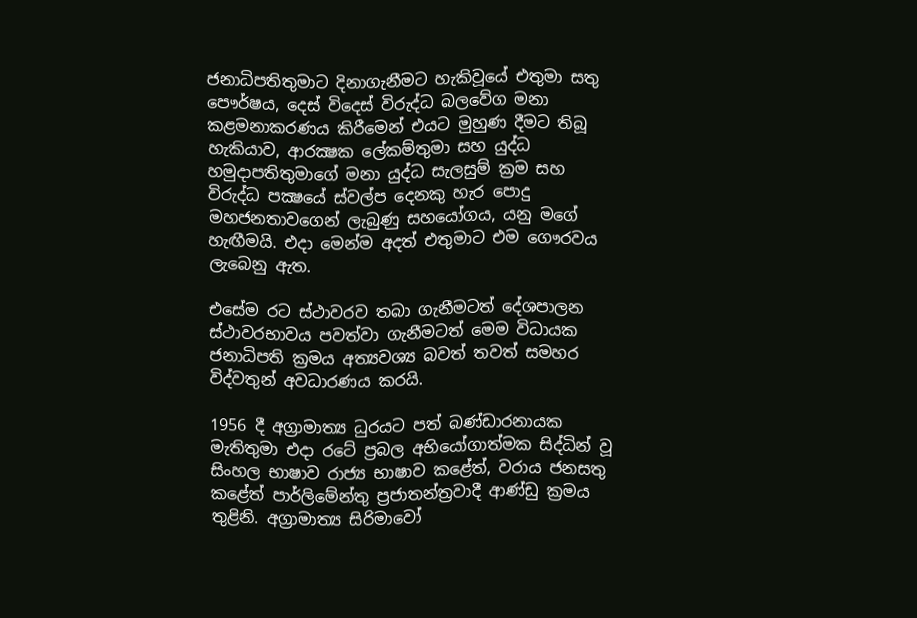ජනාධිපතිතුමාට දිනාගැනීමට හැකිවූයේ එතුමා සතු පෞර්ෂය, දෙස්‌ විදෙස්‌ විරුද්ධ බලවේග මනා කළමනාකරණය කිරීමෙන් එයට මුහුණ දීමට තිබූ හැකියාව, ආරක්‍ෂක ලේකම්තුමා සහ යුද්ධ හමුදාපතිතුමාගේ මනා යුද්ධ සැලසුම් ක්‍රම සහ විරුද්ධ පක්‍ෂයේ ස්‌වල්ප දෙනකු හැර පොදු මහජනතාවගෙන් ලැබුණු සහයෝගය, යනු මගේ හැඟීමයි. එදා මෙන්ම අදත් එතුමාට එම ගෞරවය ලැබෙනු ඇත.

එසේම රට ස්‌ථාවරව තබා ගැනීමටත් දේශපාලන ස්‌ථාවරභාවය පවත්වා ගැනීමටත් මෙම විධායක ජනාධිපති ක්‍රමය අත්‍යවශ්‍ය බවත් තවත් සමහර විද්වතුන් අවධාරණය කරයි.

1956 දී අග්‍රාමාත්‍ය ධුරයට පත් බණ්‌ඩාරනායක මැතිතුමා එදා රටේ ප්‍රබල අභියෝගාත්මක සිද්ධින් වූ සිංහල භාෂාව රාජ්‍ය භාෂාව කළේත්, වරාය ජනසතු කළේත් පාර්ලිමේන්තු ප්‍රජාතන්ත්‍රවාදී ආණ්‌ඩු ක්‍රමය තුළිනි. අග්‍රාමාත්‍ය සිරිමාවෝ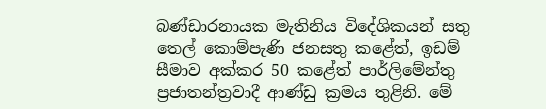බණ්‌ඩාරනායක මැතිනිය විදේශිකයන් සතු තෙල් කොම්පැණි ජනසතු කළේත්, ඉඩම් සීමාව අක්‌කර 50 කළේත් පාර්ලිමේන්තු ප්‍රජාතන්ත්‍රවාදී ආණ්‌ඩු ක්‍රමය තුළිනි. මේ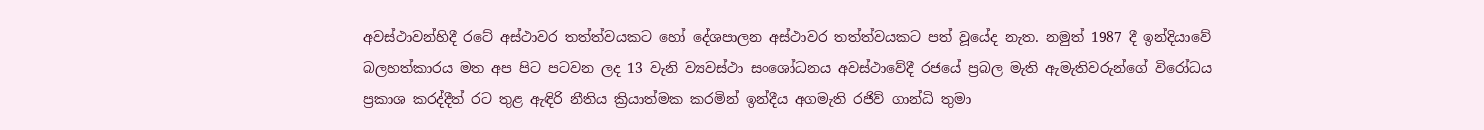අවස්‌ථාවන්හිදී රටේ අස්‌ථාවර තත්ත්වයකට හෝ දේශපාලන අස්‌ථාවර තත්ත්වයකට පත් වූයේද නැත. නමුත් 1987 දී ඉන්දියාවේ බලහත්කාරය මත අප පිට පටවන ලද 13 වැනි ව්‍යවස්‌ථා සංශෝධනය අවස්‌ථාවේදී රජයේ ප්‍රබල මැති ඇමැතිවරුන්ගේ විරෝධය ප්‍රකාශ කරද්දීත් රට තුළ ඇඳිරි නීතිය ක්‍රියාත්මක කරමින් ඉන්දීය අගමැති රජිව් ගාන්ධි තුමා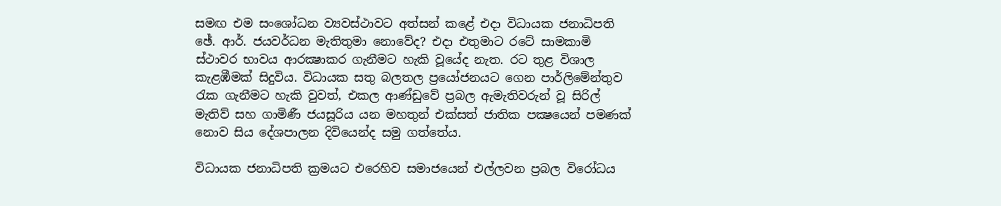සමඟ එම සංශෝධන ව්‍යවස්‌ථාවට අත්සන් කළේ එදා විධායක ජනාධිපති ඡේ. ආර්. ජයවර්ධන මැතිතුමා නොවේද? එදා එතුමාට රටේ සාමකාමි ස්‌ථාවර භාවය ආරක්‍ෂාකර ගැනීමට හැකි වූයේද නැත. රට තුළ විශාල කැළඹීමක්‌ සිදුවිය. විධායක සතු බලතල ප්‍රයෝජනයට ගෙන පාර්ලිමේන්තුව රැක ගැනීමට හැකි වුවත්, එකල ආණ්‌ඩුවේ ප්‍රබල ඇමැතිවරුන් වූ සිරිල් මැතිව් සහ ගාමිණී ජයසූරිය යන මහතුන් එක්‌සත් ජාතික පක්‍ෂයෙන් පමණක්‌ නොව සිය දේශපාලන දිවියෙන්ද සමු ගත්තේය.

විධායක ජනාධිපති ක්‍රමයට එරෙහිව සමාජයෙන් එල්ලවන ප්‍රබල විරෝධය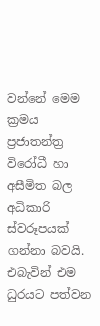වන්නේ මෙම ක්‍රමය ප්‍රජාතන්ත්‍ර විරෝධී හා අසීමිත බල අධිකාරි ස්‌වරූපයක්‌ ගන්නා බවයි. එබැවින් එම ධුරයට පත්වන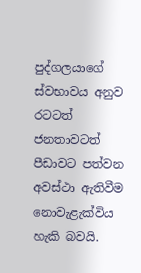පුද්ගලයාගේ ස්‌වභාවය අනුව රටටත් ජනතාවටත් පීඩාවට පත්වන අවස්‌ථා ඇතිවීම නොවැළැක්‌විය හැකි බවයි.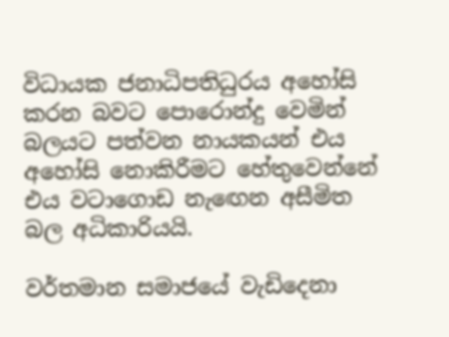විධායක ජනාධිපතිධුරය අහෝසි කරන බවට පොරොන්දු වෙමින් බලයට පත්වන නායකයන් එය අහෝසි නොකිරීමට හේතුවෙන්නේ එය වටාගොඩ නැඟෙන අසීමිත බල අධිකාරියයි.

වර්තමාන සමාජයේ වැඩිදෙනා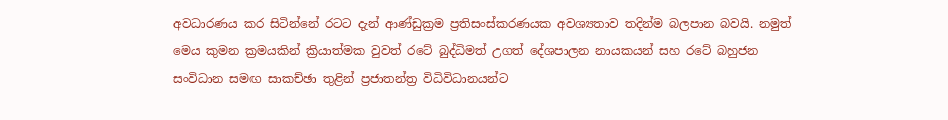අවධාරණය කර සිටින්නේ රටට දැන් ආණ්‌ඩුක්‍රම ප්‍රතිසංස්‌කරණයක අවශ්‍යතාව තදින්ම බලපාන බවයි. නමුත් මෙය කුමන ක්‍රමයකින් ක්‍රියාත්මක වුවත් රටේ බුද්ධිමත් උගත් දේශපාලන නායකයන් සහ රටේ බහුජන සංවිධාන සමඟ සාකච්ඡා තුළින් ප්‍රජාතන්ත්‍ර විධිවිධානයන්ට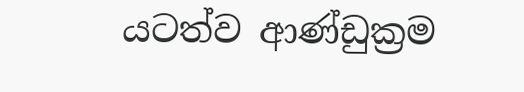යටත්ව ආණ්‌ඩුක්‍රම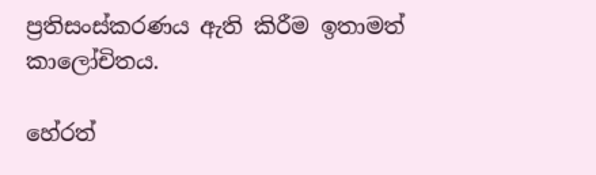ප්‍රතිසංස්‌කරණය ඇති කිරීම ඉතාමත් කාලෝචිතය.

හේරත්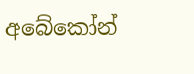අබේකෝන්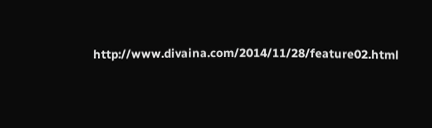http://www.divaina.com/2014/11/28/feature02.html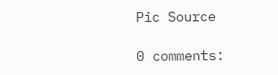Pic Source

0 comments: